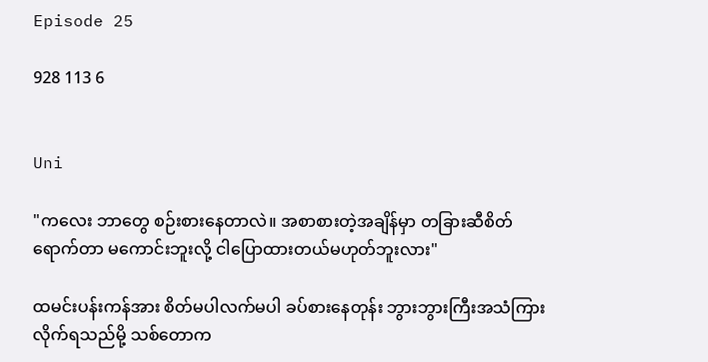Episode 25

928 113 6


Uni

"ကလေး ဘာတွေ စဉ်းစားနေတာလဲ။ အစာစားတဲ့အချိန်မှာ တခြားဆီစိတ်ရောက်တာ မကောင်းဘူးလို့ ငါပြောထားတယ်မဟုတ်ဘူးလား"

ထမင်းပန်းကန်အား စိတ်မပါလက်မပါ ခပ်စားနေတုန်း ဘွားဘွားကြီးအသံကြားလိုက်ရသည်မို့ သစ်တောက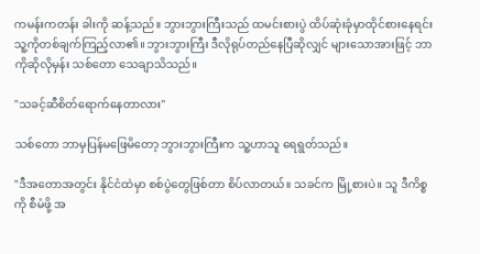ကမန်းကတန်း ခါးကို ဆန့်သည်။ ဘွားဘွားကြီးသည် ထမင်းစားပွဲ ထိပ်ဆုံးခုံမှာထိုင်စားနေရင်း သူ့ကိုတစ်ချက်ကြည့်လာ၏။ ဘွားဘွားကြီး ဒီလိုရုပ်တည်နေပြီဆိုလျှင် များသောအားဖြင့် ဘာကိုဆိုလိုမှန်း သစ်တော သေချာသိသည်။

"သခင့်ဆီစိတ်ရောက်နေတာလား"

သစ်တော ဘာမှပြန်မဖြေမိတော့ ဘွားဘွားကြီးက သူ့ဟာသူ ရေရွတ်သည်။

"ဒီအတောအတွင်း နိုင်ငံထဲမှာ စစ်ပွဲတွေဖြစ်တာ စိပ်လာတယ်။ သခင်က မြို့စားပဲ။ သူ ဒီကိစ္စကို စီမံဖို့ အ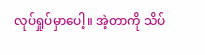လုပ်ရှုပ်မှာပေါ့။ အဲ့တာကို သိပ်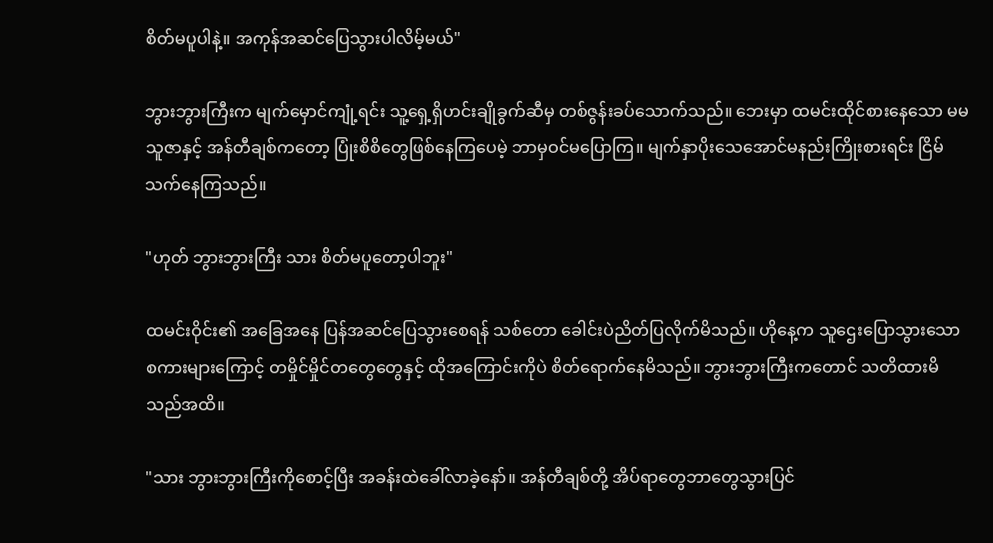စိတ်မပူပါနဲ့။ အကုန်အဆင်ပြေသွားပါလိမ့်မယ်"

ဘွားဘွားကြီးက မျက်မှောင်ကျုံ့ရင်း သူ့ရှေ့ရှိဟင်းချိုခွက်ဆီမှ တစ်ဇွန်းခပ်သောက်သည်။ ဘေးမှာ ထမင်းထိုင်စားနေသော မမသူဇာနှင့် အန်တီချစ်ကတော့ ပြုံးစိစိတွေဖြစ်နေကြပေမဲ့ ဘာမှဝင်မပြောကြ။ မျက်နှာပိုးသေအောင်မနည်းကြိုးစားရင်း ငြိမ်သက်နေကြသည်။

"ဟုတ် ဘွားဘွားကြီး သား စိတ်မပူတော့ပါဘူး"

ထမင်းဝိုင်း၏ အခြေအနေ ပြန်အဆင်ပြေသွားစေရန် သစ်တော ခေါင်းပဲညိတ်ပြလိုက်မိသည်။ ဟိုနေ့က သူဌေးပြောသွားသော စကားများကြောင့် တမှိုင်မှိုင်တတွေတွေနှင့် ထိုအကြောင်းကိုပဲ စိတ်ရောက်နေမိသည်။ ဘွားဘွားကြီးကတောင် သတိထားမိသည်အထိ။

"သား ဘွားဘွားကြီးကိုစောင့်ပြီး အခန်းထဲခေါ်လာခဲ့နော်။ အန်တီချစ်တို့ အိပ်ရာတွေဘာတွေသွားပြင်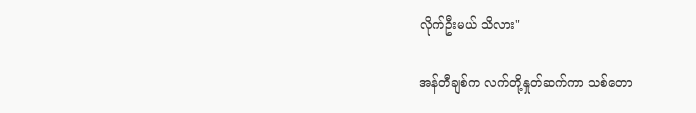လိုက်ဦးမယ် သိလား"

အန်တီချစ်က လက်တို့နှုတ်ဆက်ကာ သစ်တော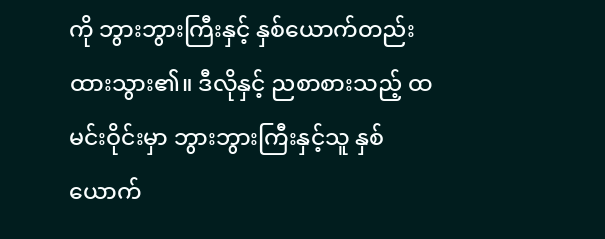ကို ဘွားဘွားကြီးနှင့် နှစ်ယောက်တည်း ထားသွား၏။ ဒီလိုနှင့် ညစာစားသည့် ထမင်းဝိုင်းမှာ ဘွားဘွားကြီးနှင့်သူ နှစ်ယောက်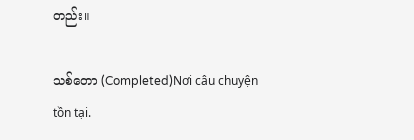တည်း။

သစ်တော (Completed)Nơi câu chuyện tồn tại.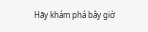Hãy khám phá bây giờ